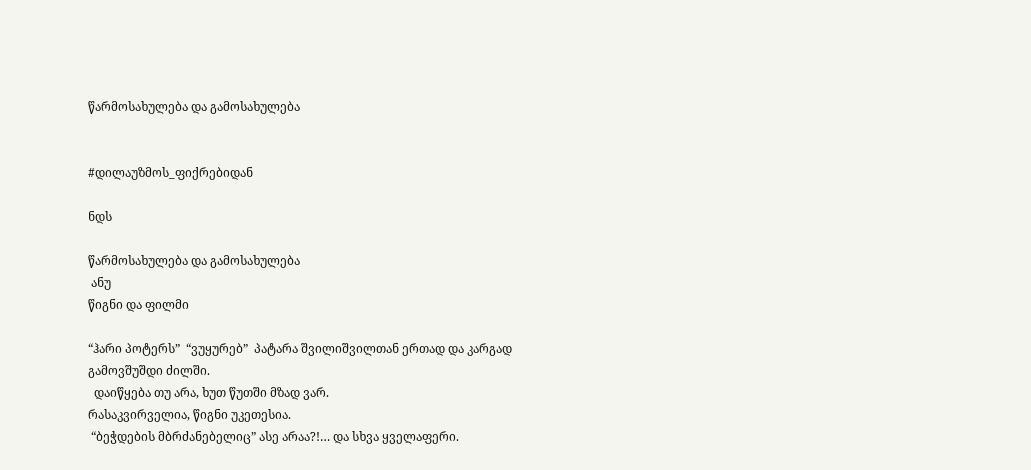წარმოსახულება და გამოსახულება


#დილაუზმოს_ფიქრებიდან

ნდს

წარმოსახულება და გამოსახულება
 ანუ
წიგნი და ფილმი

“ჰარი პოტერს”  “ვუყურებ”  პატარა შვილიშვილთან ერთად და კარგად გამოვშუშდი ძილში.
  დაიწყება თუ არა, ხუთ წუთში მზად ვარ.
რასაკვირველია, წიგნი უკეთესია.
 “ბეჭდების მბრძანებელიც” ასე არაა?!… და სხვა ყველაფერი.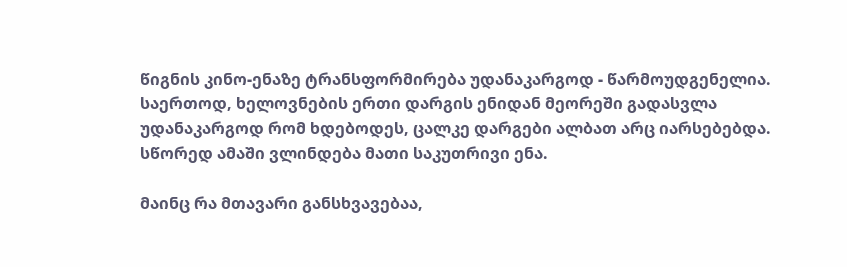წიგნის კინო-ენაზე ტრანსფორმირება უდანაკარგოდ - წარმოუდგენელია. საერთოდ, ხელოვნების ერთი დარგის ენიდან მეორეში გადასვლა უდანაკარგოდ რომ ხდებოდეს, ცალკე დარგები ალბათ არც იარსებებდა.
სწორედ ამაში ვლინდება მათი საკუთრივი ენა.

მაინც რა მთავარი განსხვავებაა,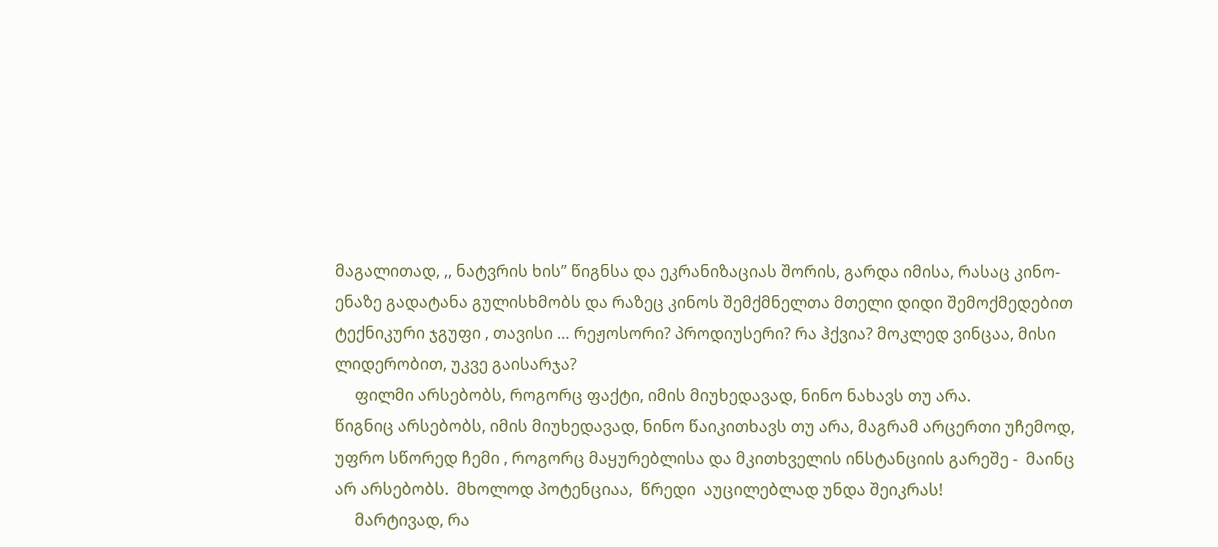მაგალითად, ,, ნატვრის ხის” წიგნსა და ეკრანიზაციას შორის, გარდა იმისა, რასაც კინო-ენაზე გადატანა გულისხმობს და რაზეც კინოს შემქმნელთა მთელი დიდი შემოქმედებით ტექნიკური ჯგუფი , თავისი … რეჟოსორი? პროდიუსერი? რა ჰქვია? მოკლედ ვინცაა, მისი ლიდერობით, უკვე გაისარჯა?
     ფილმი არსებობს, როგორც ფაქტი, იმის მიუხედავად, ნინო ნახავს თუ არა.
წიგნიც არსებობს, იმის მიუხედავად, ნინო წაიკითხავს თუ არა, მაგრამ არცერთი უჩემოდ, უფრო სწორედ ჩემი , როგორც მაყურებლისა და მკითხველის ინსტანციის გარეშე -  მაინც არ არსებობს.  მხოლოდ პოტენციაა,  წრედი  აუცილებლად უნდა შეიკრას!
     მარტივად, რა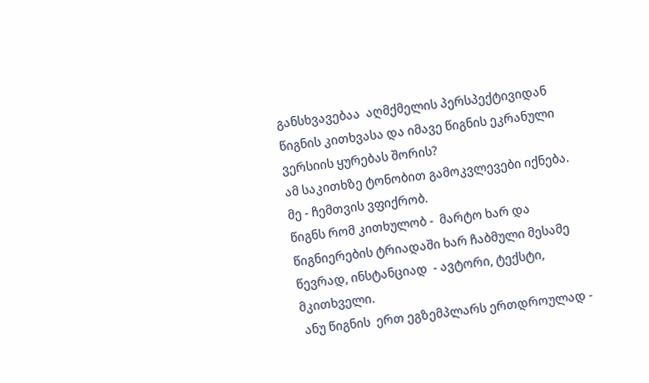განსხვავებაა  აღმქმელის პერსპექტივიდან წიგნის კითხვასა და იმავე წიგნის ეკრანული ვერსიის ყურებას შორის?
ამ საკითხზე ტონობით გამოკვლევები იქნება. მე - ჩემთვის ვფიქრობ.
წიგნს რომ კითხულობ -  მარტო ხარ და წიგნიერების ტრიადაში ხარ ჩაბმული მესამე წევრად, ინსტანციად  - ავტორი, ტექსტი, მკითხველი.
 ანუ წიგნის  ერთ ეგზემპლარს ერთდროულად -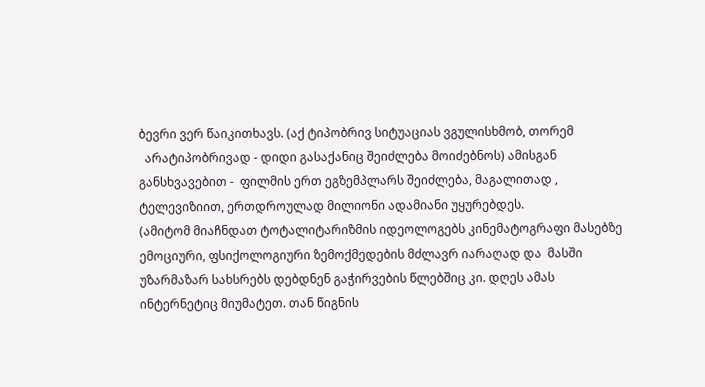ბევრი ვერ წაიკითხავს. (აქ ტიპობრივ სიტუაციას ვგულისხმობ, თორემ
  არატიპობრივად - დიდი გასაქანიც შეიძლება მოიძებნოს) ამისგან განსხვავებით -  ფილმის ერთ ეგზემპლარს შეიძლება, მაგალითად , ტელევიზიით, ერთდროულად მილიონი ადამიანი უყურებდეს.
(ამიტომ მიაჩნდათ ტოტალიტარიზმის იდეოლოგებს კინემატოგრაფი მასებზე ემოციური, ფსიქოლოგიური ზემოქმედების მძლავრ იარაღად და  მასში უზარმაზარ სახსრებს დებდნენ გაჭირვების წლებშიც კი. დღეს ამას ინტერნეტიც მიუმატეთ. თან წიგნის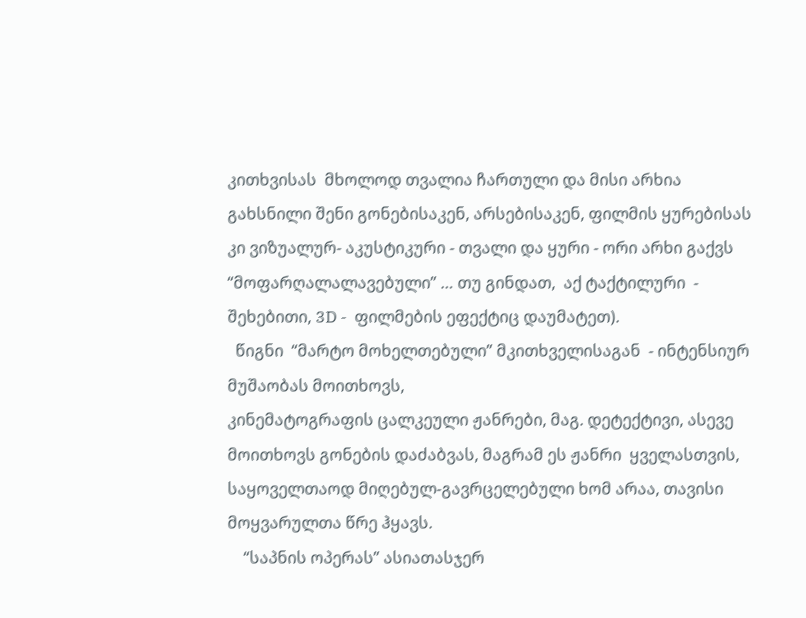კითხვისას  მხოლოდ თვალია ჩართული და მისი არხია გახსნილი შენი გონებისაკენ, არსებისაკენ, ფილმის ყურებისას  კი ვიზუალურ- აკუსტიკური - თვალი და ყური - ორი არხი გაქვს “მოფარღალალავებული” … თუ გინდათ,  აქ ტაქტილური  - შეხებითი, 3D -  ფილმების ეფექტიც დაუმატეთ).
  წიგნი  “მარტო მოხელთებული” მკითხველისაგან  - ინტენსიურ მუშაობას მოითხოვს,
კინემატოგრაფის ცალკეული ჟანრები, მაგ. დეტექტივი, ასევე მოითხოვს გონების დაძაბვას, მაგრამ ეს ჟანრი  ყველასთვის, საყოველთაოდ მიღებულ-გავრცელებული ხომ არაა, თავისი მოყვარულთა წრე ჰყავს.
    “საპნის ოპერას” ასიათასჯერ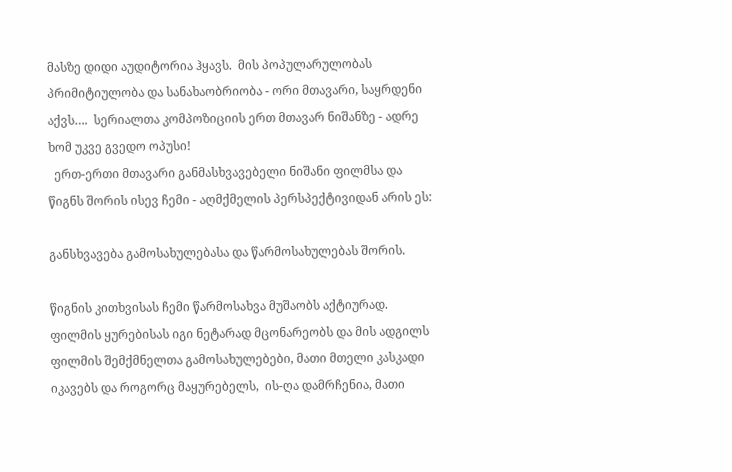მასზე დიდი აუდიტორია ჰყავს.  მის პოპულარულობას პრიმიტიულობა და სანახაობრიობა - ორი მთავარი, საყრდენი აქვს….  სერიალთა კომპოზიციის ერთ მთავარ ნიშანზე - ადრე ხომ უკვე გვედო ოპუსი!
  ერთ-ერთი მთავარი განმასხვავებელი ნიშანი ფილმსა და წიგნს შორის ისევ ჩემი - აღმქმელის პერსპექტივიდან არის ეს:

განსხვავება გამოსახულებასა და წარმოსახულებას შორის.

წიგნის კითხვისას ჩემი წარმოსახვა მუშაობს აქტიურად.
ფილმის ყურებისას იგი ნეტარად მცონარეობს და მის ადგილს ფილმის შემქმნელთა გამოსახულებები, მათი მთელი კასკადი იკავებს და როგორც მაყურებელს,  ის-ღა დამრჩენია, მათი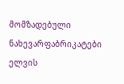მომზადებული ნახევარფაბრიკატები ელვის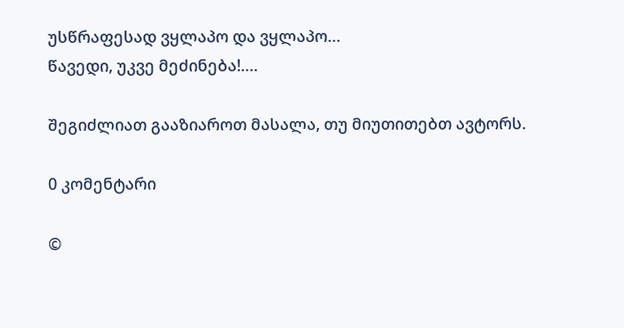უსწრაფესად ვყლაპო და ვყლაპო…
წავედი, უკვე მეძინება!….

შეგიძლიათ გააზიაროთ მასალა, თუ მიუთითებთ ავტორს.

0 კომენტარი

©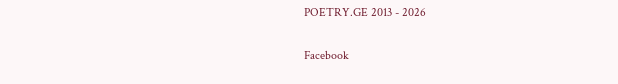POETRY.GE 2013 - 2026

Facebook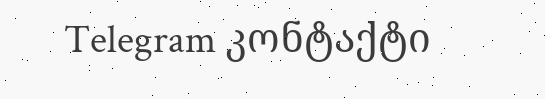Telegram კონტაქტი